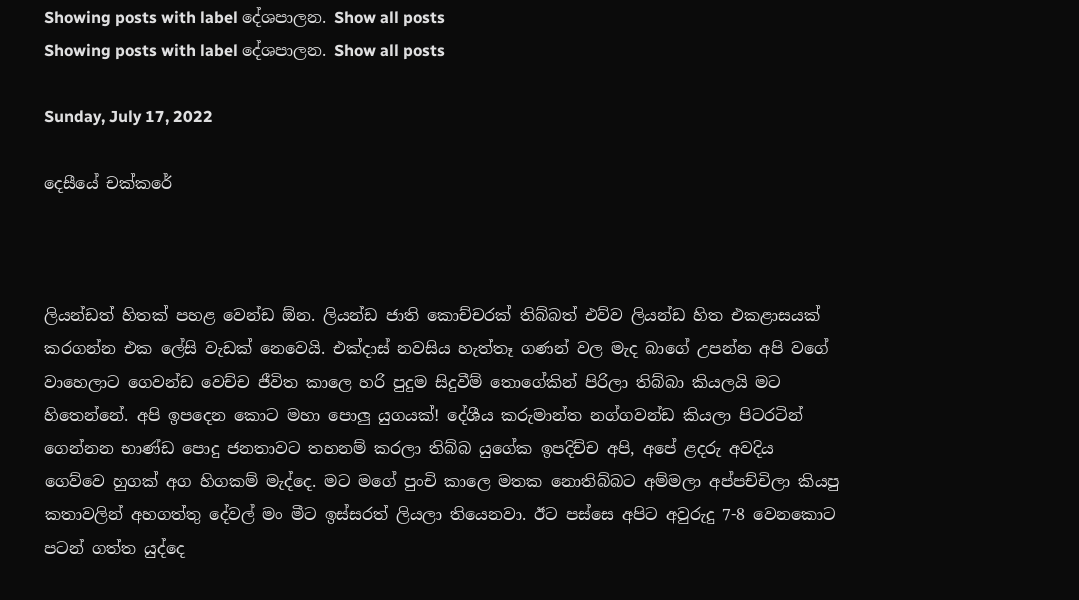Showing posts with label දේශපාලන. Show all posts
Showing posts with label දේශපාලන. Show all posts

Sunday, July 17, 2022

දෙසීයේ චක්කරේ



ලියන්ඩත් හිතක් පහළ වෙන්ඩ ඕන. ලියන්ඩ ජාති කොච්චරක් තිබ්බත් එව්ව ලියන්ඩ හිත එකළාසයක් කරගන්න එක ලේසි වැඩක් නෙවෙයි. එක්දාස් නවසිය හැත්තෑ ගණන් වල මැද බාගේ උපන්න අපි වගේ වාහෙලාට ගෙවන්ඩ වෙච්ච ජීවිත කාලෙ හරි පුදුම සිදුවීම් තොගේකින් පිරිලා තිබ්බා කියලයි මට හිතෙන්නේ. අපි ඉපදෙන කොට මහා පොලු යුගයක්! දේශීය කරුමාන්ත නග්ගවන්ඩ කියලා පිටරටින් ගෙන්නන භාණ්ඩ පොදු ජනතාවට තහනම් කරලා තිබ්බ යුගේක ඉපදිච්ච අපි, අපේ ළදරු අවදිය ගෙව්වෙ හුගක් අග හිගකම් මැද්දෙ. මට මගේ පුංචි කාලෙ මතක නොතිබ්බට අම්මලා අප්පච්චිලා කියපු කතාවලින් අහගත්තු දේවල් මං මීට ඉස්සරත් ලියලා තියෙනවා. ඊට පස්සෙ අපිට අවුරුදු 7-8 වෙනකොට පටන් ගත්ත යුද්දෙ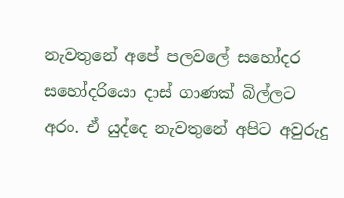නැවතුනේ අපේ පලවලේ සහෝදර සහෝදරියො දාස් ගාණක් බිල්ලට අරං. ඒ යුද්දෙ නැවතුනේ අපිට අවුරුදු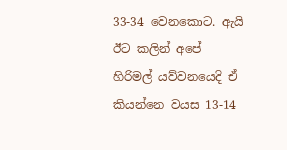33-34 වෙනකොට. ඇයි ඊට කලින් අපේ හිරිමල් යව්වනයෙදි ඒ කියන්නෙ වයස 13-14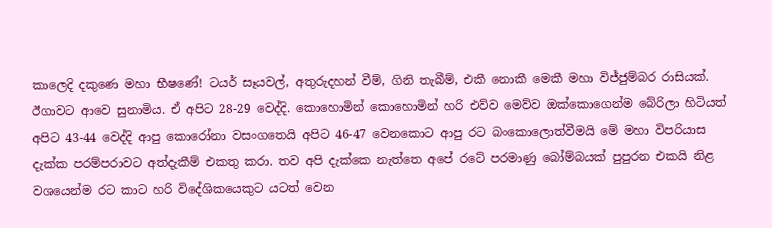කාලෙදි දකුණෙ මහා භීෂණේ! ටයර් සෑයවල්, අතුරුදහන් වීම්, ගිනි තැබීම්, එකී නොකී මෙකී මහා විජ්ජුම්බර රාසියක්. ඊගාවට ආවෙ සුනාමිය. ඒ අපිට 28-29 වෙද්දි. කොහොමින් කොහොමින් හරි එව්ව මෙව්ව ඔක්කොගෙන්ම බේරිලා හිටියත් අපිට 43-44 වෙද්දි ආපු කොරෝනා වසංගතෙයි අපිට 46-47 වෙනකොට ආපු රට බංකොලොත්වීමයි මේ මහා විපරියාස දැක්ක පරම්පරාවට අත්දැකීම් එකතු කරා. තව අපි දැක්කෙ නැත්තෙ අපේ රටේ පරමාණු බෝම්බයක් පුපුරන එකයි නිළ වශයෙන්ම රට කාට හරි විදේශිකයෙකුට යටත් වෙන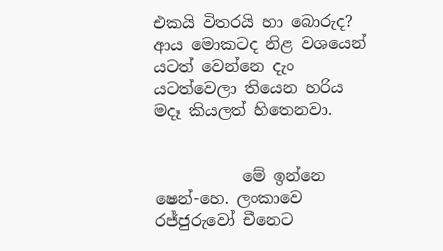එකයි විතරයි හා බොරුද? ආය මොකටද නිළ වශයෙන් යටත් වෙන්නෙ දැං යටත්වෙලා තියෙන හරිය මදෑ කියලත් හිතෙනවා.


           මේ ඉන්නෙ ෂෙන්-හෙ. ලංකාවෙ රජ්ජුරුවෝ චීනෙට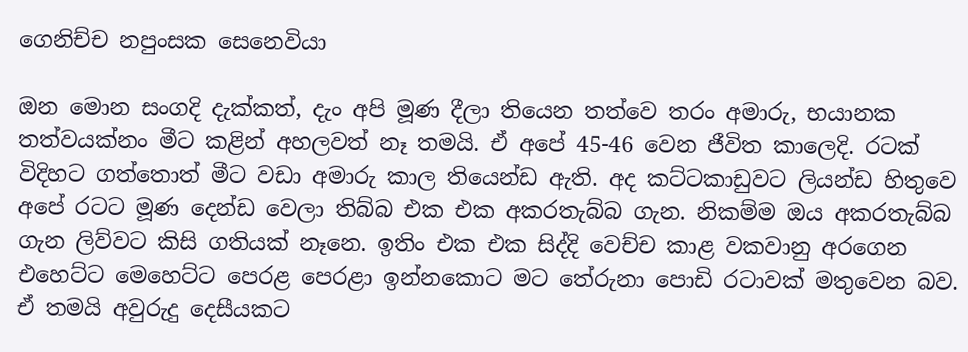ගෙනිච්ච නපුංසක සෙනෙවියා

ඔන මොන සංගදි දැක්කත්, දැං අපි මූණ දීලා තියෙන තත්වෙ තරං අමාරු, භයානක තත්වයක්නං මීට කළින් අහලවත් නෑ තමයි. ඒ අපේ 45-46 වෙන ජීවිත කාලෙදි. රටක් විදිහට ගත්තොත් මීට වඩා අමාරු කාල තියෙන්ඩ ඇති. අද කට්ටකාඩුවට ලියන්ඩ හිතුවෙ අපේ රටට මූණ දෙන්ඩ වෙලා තිබ්බ එක එක අකරතැබ්බ ගැන. නිකම්ම ඔය අකරතැබ්බ ගැන ලිව්වට කිසි ගතියක් නෑනෙ. ඉතිං එක එක සිද්දි වෙච්ච කාළ වකවානු අරගෙන එහෙට්ට මෙහෙට්ට පෙරළ පෙරළා ඉන්නකොට මට තේරුනා පොඩි රටාවක් මතුවෙන බව. ඒ තමයි අවුරුදු දෙසීයකට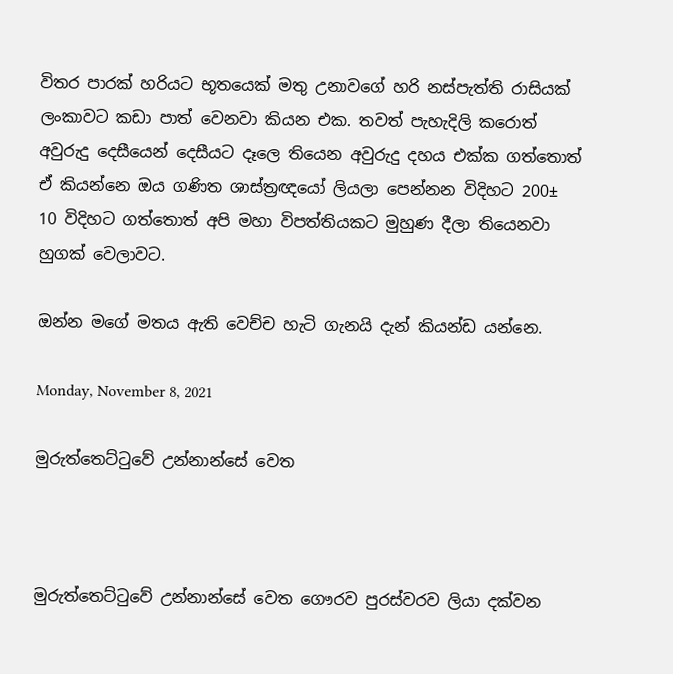විතර පාරක් හරියට භූතයෙක් මතු උනාවගේ හරි නස්පැත්ති රාසියක් ලංකාවට කඩා පාත් වෙනවා කියන එක. තවත් පැහැදිලි කරොත් අවුරුදු දෙසීයෙන් දෙසීයට දෑලෙ තියෙන අවුරුදු දහය එක්ක ගත්තොත් ඒ කියන්නෙ ඔය ගණිත ශාස්ත්‍රඥයෝ ලියලා පෙන්නන විදිහට 200± 10 විදිහට ගත්තොත් අපි මහා විපත්තියකට මුහුණ දීලා තියෙනවා හුගක් වෙලාවට.

ඔන්න මගේ මතය ඇති වෙච්ච හැටි ගැනයි දැන් කියන්ඩ යන්නෙ.

Monday, November 8, 2021

මුරුත්තෙට්ටුවේ උන්නාන්සේ වෙත



මුරුත්තෙට්ටුවේ උන්නාන්සේ වෙත ගෞරව පුරස්වරව ලියා දක්වන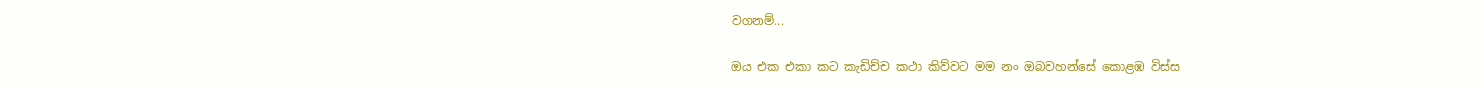වගනම්...

ඔය එක එකා කට කැඩිච්ච කථා කිව්වට මම නං ඔබවහන්සේ කොළඹ විස්ස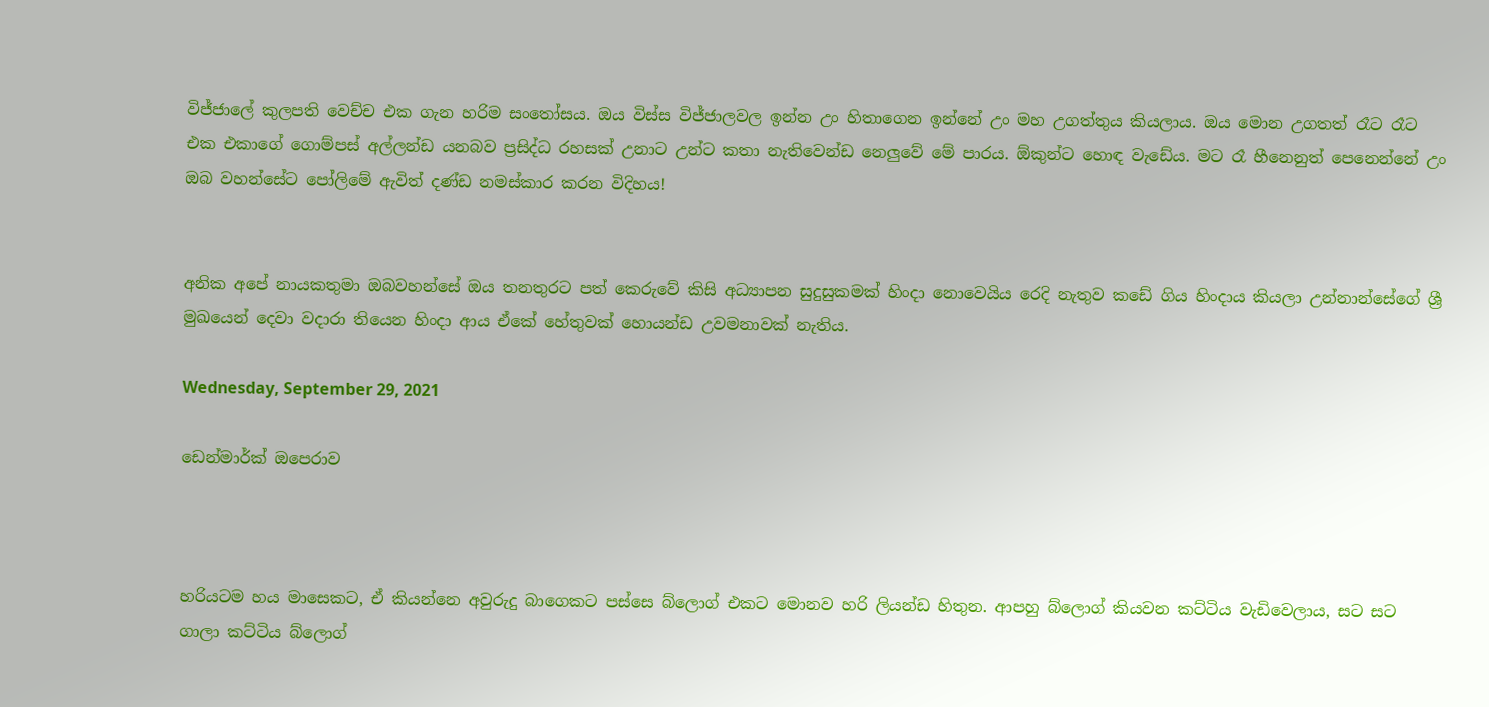විජ්ජාලේ කුලපති වෙච්ච එක ගැන හරිම සංතෝසය. ඔය විස්ස විජ්ජාලවල ඉන්න උං හිතාගෙන ඉන්නේ උං මහ උගත්තුය කියලාය. ඔය මොන උගතත් රෑට රෑට එක එකාගේ ගොම්පස් අල්ලන්ඩ යනබව ප්‍රසිද්ධ රහසක් උනාට උන්ට කතා නැතිවෙන්ඩ නෙලුවේ මේ පාරය. ඕකුන්ට හොඳ වැඩේය. මට රෑ හීනෙනුත් පෙනෙන්නේ උං ඔබ වහන්සේට පෝලිමේ ඇවිත් දණ්ඩ නමස්කාර කරන විදිහය!


අනික අපේ නායකතුමා ඔබවහන්සේ ඔය තනතුරට පත් කෙරුවේ කිසි අධ්‍යාපන සුදුසුකමක් හිංදා නොවෙයිය රෙදි නැතුව කඩේ ගිය හිංදාය කියලා උන්නාන්සේගේ ශ්‍රී මුඛයෙන් දෙවා වදාරා තියෙන හිංදා ආය ඒකේ හේතුවක් හොයන්ඩ උවමනාවක් නැතිය.

Wednesday, September 29, 2021

ඩෙන්මාර්ක් ඔපෙරාව



හරියටම හය මාසෙකට, ඒ කියන්නෙ අවුරුදු බාගෙකට පස්සෙ බ්ලොග් එකට මොනව හරි ලියන්ඩ හිතුන. ආපහු බ්ලොග් කියවන කට්ටිය වැඩිවෙලාය, සට සට ගාලා කට්ටිය බ්ලොග්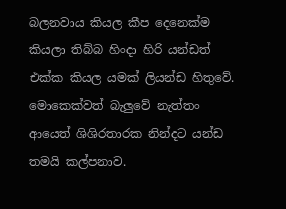බලනවාය කියල කීප දෙනෙක්ම කියලා තිබ්බ හිංදා හිරි යන්ඩත් එක්ක කියල යමක් ලියන්ඩ හිතුවේ. මොකෙක්වත් බැලුවේ නැත්තං ආයෙත් ශිශිරතාරක නින්දට යන්ඩ තමයි කල්පනාව.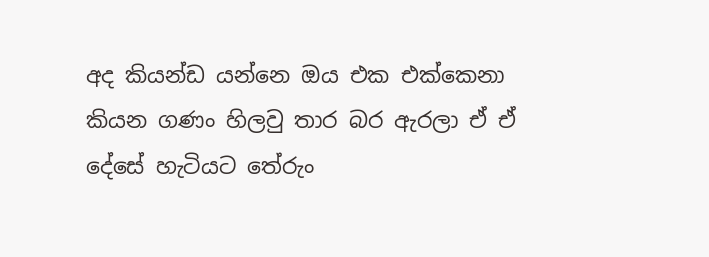අද කියන්ඩ යන්නෙ ඔය එක එක්කෙනා කියන ගණං හිලවු තාර බර ඇරලා ඒ ඒ දේසේ හැටියට තේරුං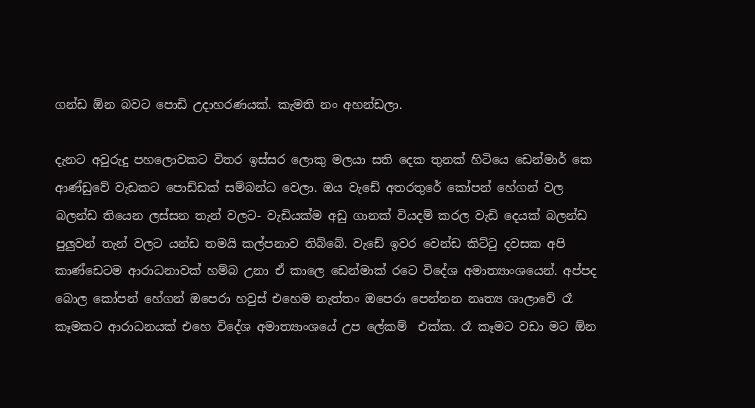ගන්ඩ ඕන බවට පොඩි උදාහරණයක්. කැමති නං අහන්ඩලා.

දැනට අවුරුදු පහලොවකට විතර ඉස්සර ලොකු මලයා සති දෙක තුනක් හිටියෙ ඩෙන්මාර් කෙ ආණ්ඩුවේ වැඩකට පොඩ්ඩක් සම්බන්ධ වෙලා. ඔය වැඩේ අතරතුරේ කෝපන් හේගන් වල බලන්ඩ තියෙන ලස්සන තැන් වලට- වැඩියක්ම අඩු ගානක් වියදම් කරල වැඩි දෙයක් බලන්ඩ පුලුවන් තැන් වලට යන්ඩ තමයි කල්පනාව තිබ්බේ. වැඩේ ඉවර වෙන්ඩ කිට්ටු දවසක අපි කාණ්ඩෙටම ආරාධනාවක් හම්බ උනා ඒ කාලෙ ඩෙන්මාක් රටෙ විදේශ අමාත්‍යාංශයෙන්. අප්පද බොල කෝපන් හේගන් ඔපෙරා හවුස් එහෙම නැත්තං ඔපෙරා පෙන්නන නෘත්‍ය ශාලාවේ රෑ කෑමකට ආරාධනයක් එහෙ විදේශ අමාත්‍යාංශයේ උප ලේකම්  එක්ක. රෑ කෑමට වඩා මට ඕන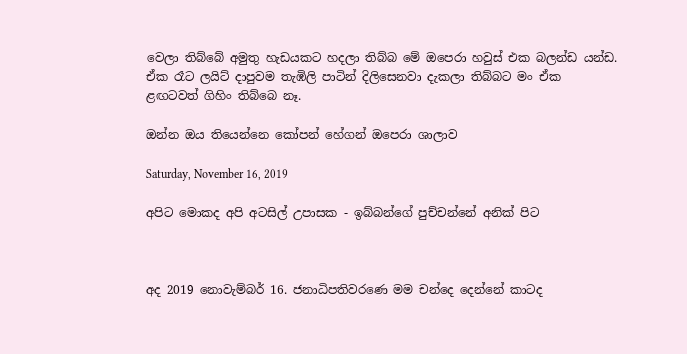වෙලා තිබ්බේ අමුතු හැඩයකට හදලා තිබ්බ මේ ඔපෙරා හවුස් එක බලන්ඩ යන්ඩ. ඒක රෑට ලයිට් දාපුවම තැඹිලි පාටින් දිලිසෙනවා දැකලා තිබ්බට මං ඒක ළඟටවත් ගිහිං තිබ්බෙ නෑ.

ඔන්න ඔය තියෙන්නෙ කෝපන් හේගන් ඔපෙරා ශාලාව

Saturday, November 16, 2019

අපිට මොකද අපි අටසිල් උපාසක - ඉබ්බන්ගේ පුච්චන්නේ අනික් පිට



අද 2019 නොවැම්බර් 16. ජනාධිපතිවරණෙ මම චන්දෙ දෙන්නේ කාටද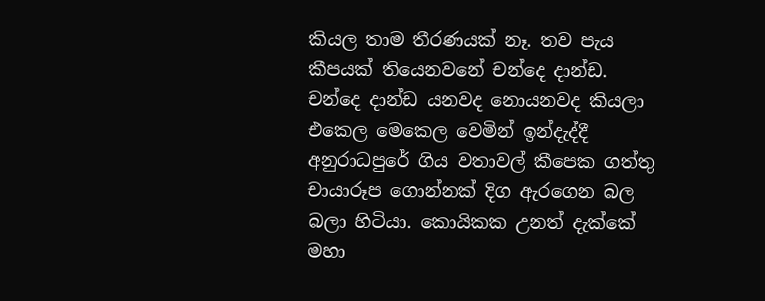කියල තාම තීරණයක් නෑ. තව පැය කීපයක් තියෙනවනේ චන්දෙ දාන්ඩ. චන්දෙ දාන්ඩ යනවද නොයනවද කියලා එකෙල මෙකෙල වෙමින් ඉන්දැද්දී අනුරාධපුරේ ගිය වතාවල් කීපෙක ගත්තු චායාරූප ගොන්නක් දිග ඇරගෙන බල බලා හිටියා. කොයිකක උනත් දැක්කේ මහා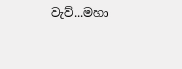වැව්...මහා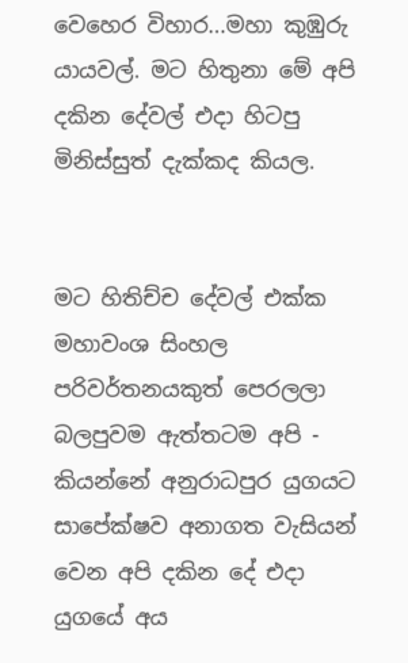වෙහෙර විහාර...මහා කුඹුරු යායවල්. මට හිතුනා මේ අපි දකින දේවල් එදා හිටපු මිනිස්සුත් දැක්කද කියල.


මට හිතිච්ච දේවල් එක්ක මහාවංශ සිංහල පරිවර්තනයකුත් පෙරලලා බලපුවම ඇත්තටම අපි - කියන්නේ අනුරාධපුර යුගයට සාපේක්ෂව අනාගත වැසියන් වෙන අපි දකින දේ එදා යුගයේ අය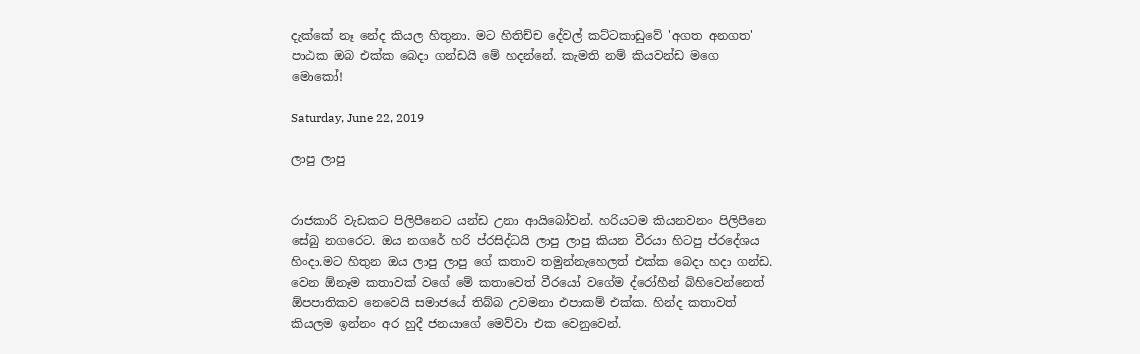දැක්කේ නෑ නේද කියල හිතුනා. මට හිතිච්ච දේවල් කට්ටකාඩුවේ 'අගත අනගත' පාඨක ඔබ එක්ක බෙදා ගන්ඩයි මේ හදන්නේ. කැමති නම් කියවන්ඩ මගෙ මොකෝ!

Saturday, June 22, 2019

ලාපු ලාපු


රාජකාරි වැඩකට පිලිපීනෙට යන්ඩ උනා ආයිබෝවන්. හරියටම කියනවනං පිලිපීනෙ සේබු නගරෙට. ඔය නගරේ හරි ප්රසිද්ධයි ලාපු ලාපු කියන වීරයා හිටපු ප්රදේශය හිංදා.මට හිතුන ඔය ලාපු ලාපු ගේ කතාව තමුන්නැහෙලත් එක්ක බෙදා හදා ගන්ඩ.  වෙන ඕනෑම කතාවක් වගේ මේ කතාවෙත් වීරයෝ වගේම ද්රෝහීන් බිහිවෙන්නෙත් ඕපපාතිකව නෙවෙයි සමාජයේ තිබ්බ උවමනා එපාකම් එක්ක. හින්ද කතාවත් කියලම ඉන්නං අර හුදී ජනයාගේ මෙව්වා එක වෙනුවෙන්.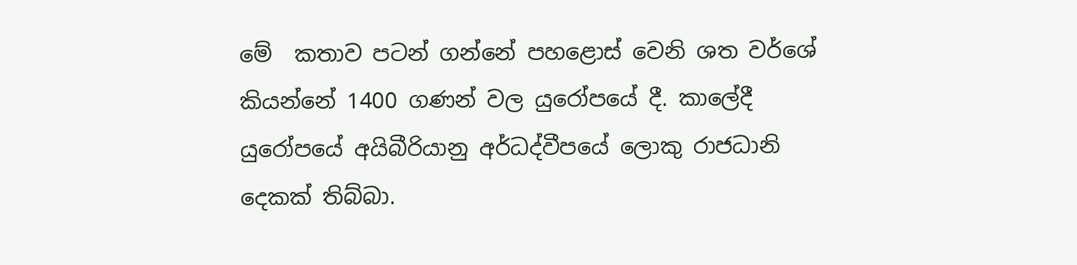මේ  කතාව පටන් ගන්නේ පහළොස් වෙනි ශත වර්ශේ කියන්නේ 1400 ගණන් වල යුරෝපයේ දී. කාලේදී යුරෝපයේ අයිබීරියානු අර්ධද්වීපයේ ලොකු රාජධානි දෙකක් තිබ්බා.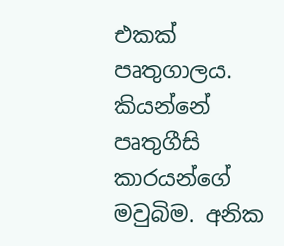එකක් පෘතුගාලය. කියන්නේ පෘතුගීසි කාරයන්ගේ මවුබිම. අනික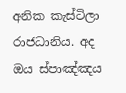අනික කැස්ටිලා රාජධානිය. අද ඔය ස්පාඤ්ඤය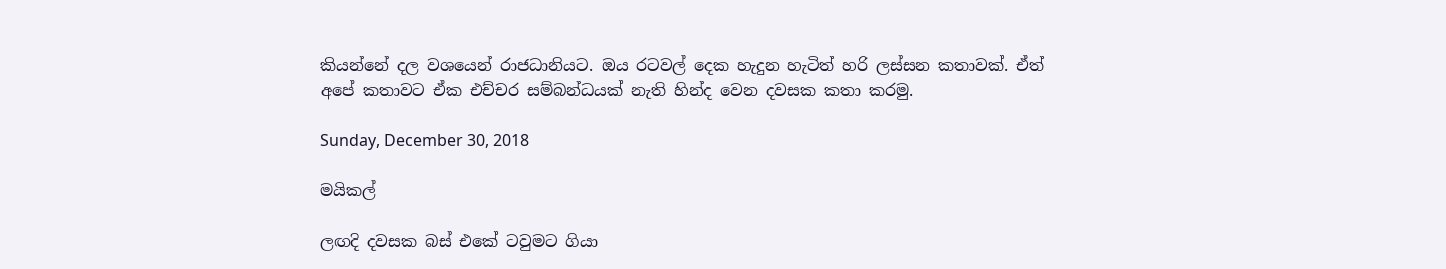කියන්නේ දල වශයෙන් රාජධානියට. ඔය රටවල් දෙක හැදුන හැටිත් හරි ලස්සන කතාවක්. ඒත් අපේ කතාවට ඒක එච්චර සම්බන්ධයක් නැති හින්ද වෙන දවසක කතා කරමු.

Sunday, December 30, 2018

මයිකල්

ලඟදි දවසක බස් එකේ ටවුමට ගියා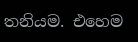තනියම. එහෙම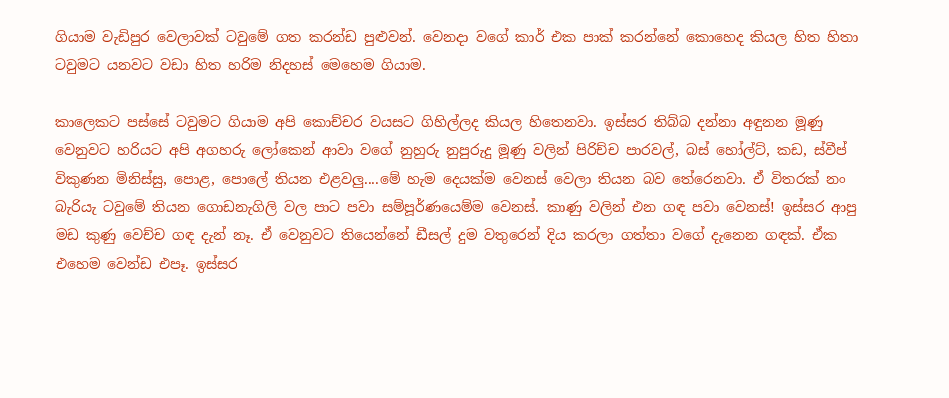ගියාම වැඩිපුර වෙලාවක් ටවුමේ ගත කරන්ඩ පුළුවන්. වෙනදා වගේ කාර් එක පාක් කරන්නේ කොහෙද කියල හිත හිතා ටවුමට යනවට වඩා හිත හරිම නිදහස් මෙහෙම ගියාම.

කාලෙකට පස්සේ ටවුමට ගියාම අපි කොච්චර වයසට ගිහිල්ලද කියල හිතෙනවා. ඉස්සර තිබ්බ දන්නා අඳුනන මූණු වෙනුවට හරියට අපි අගහරු ලෝකෙන් ආවා වගේ නුහුරු නුපුරුදු මූණු වලින් පිරිච්ච පාරවල්, බස් හෝල්ට්, කඩ, ස්වීප් විකුණන මිනිස්සු, පොළ, පොලේ තියන එළවලු....මේ හැම දෙයක්ම වෙනස් වෙලා තියන බව තේරෙනවා. ඒ විතරක් නං බැරියැ ටවුමේ තියන ගොඩනැගිලි වල පාට පවා සම්පූර්ණයෙම්ම වෙනස්. කාණු වලින් එන ගඳ පවා වෙනස්! ඉස්සර ආපු මඩ කුණු වෙච්ච ගඳ දැන් නෑ. ඒ වෙනුවට තියෙන්නේ ඩීසල් දුම වතුරෙන් දිය කරලා ගත්තා වගේ දැනෙන ගඳක්. ඒක එහෙම වෙන්ඩ එපෑ. ඉස්සර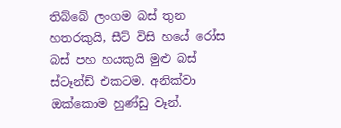තිබ්බේ ලංගම බස් තුන හතරකුයි, සීට් විසි හයේ රෝස බස් පහ හයකුයි මුළු බස් ස්ටෑන්ඩ් එකටම. අනික්වා ඔක්කොම හුණ්ඩු වෑන්.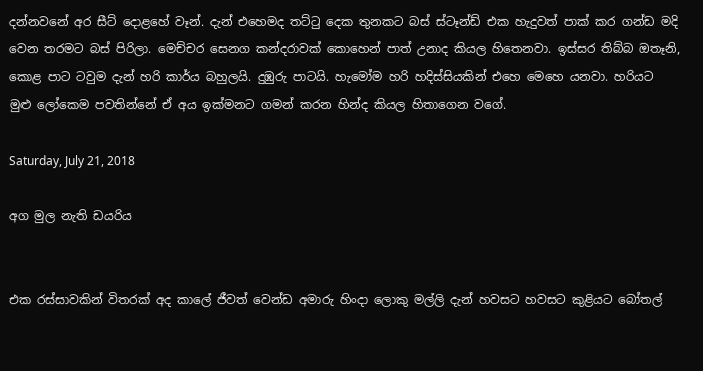දන්නවනේ අර සීට් දොළහේ වෑන්. දැන් එහෙමද තට්ටු දෙක තුනකට බස් ස්ටෑන්ඩ් එක හැදුවත් පාක් කර ගන්ඩ මදි වෙන තරමට බස් පිරිලා. මෙච්චර සෙනග කන්දරාවක් කොහෙන් පාත් උනාද කියල හිතෙනවා. ඉස්සර තිබ්බ ඔතෑනි, කොළ පාට ටවුම දැන් හරි කාර්ය බහුලයි. දුඹුරු පාටයි. හැමෝම හරි හදිස්සියකින් එහෙ මෙහෙ යනවා. හරියට මුළු ලෝකෙම පවතින්නේ ඒ අය ඉක්මනට ගමන් කරන හින්ද කියල හිතාගෙන වගේ.

Saturday, July 21, 2018

අග මුල නැති ඩයරිය


එක රස්සාවකින් විතරක් අද කාලේ ජීවත් වෙන්ඩ අමාරු හිංදා ලොකු මල්ලි දැන් හවසට හවසට කුළියට බෝතල්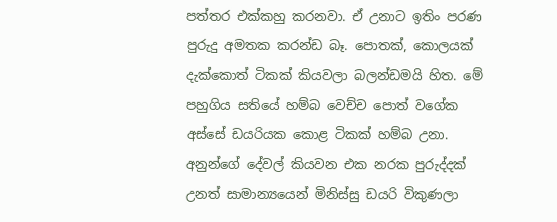පත්තර එක්කහු කරනවා. ඒ උනාට ඉතිං පරණ පුරුදු අමතක කරන්ඩ බෑ. පොතක්, කොලයක් දැක්කොත් ටිකක් කියවලා බලන්ඩමයි හිත. මේ පහුගිය සතියේ හම්බ වෙච්ච පොත් වගේක අස්සේ ඩයරියක කොළ ටිකක් හම්බ උනා. අනුන්ගේ දේවල් කියවන එක නරක පුරුද්දක් උනත් සාමාන්‍යයෙන් මිනිස්සු ඩයරි විකුණලා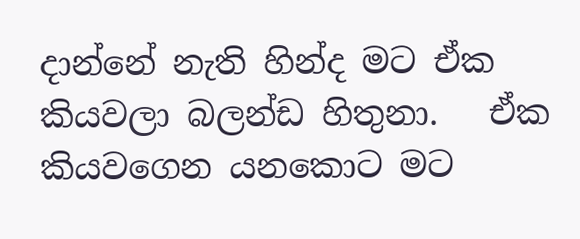දාන්නේ නැති හින්ද මට ඒක කියවලා බලන්ඩ හිතුනා.   ඒක කියවගෙන යනකොට මට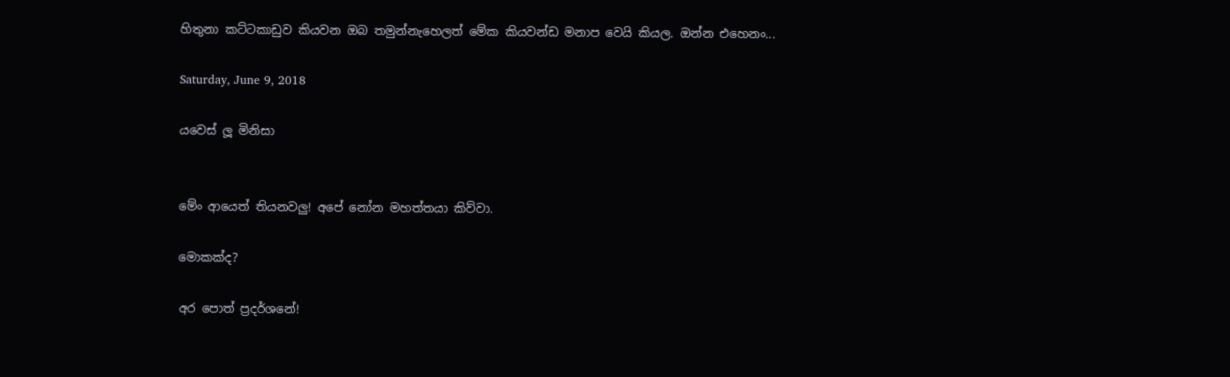හිතුනා කට්ටකාඩුව කියවන ඔබ තමුන්නැහෙලත් මේක කියවන්ඩ මනාප වෙයි කියල. ඔන්න එහෙනං...

Saturday, June 9, 2018

යවෙස් ලූ මිනිසා


මේං ආයෙත් තියනවලු! අපේ නෝන මහත්තයා කිව්වා.

මොකක්ද?

අර පොත් ප්‍රදර්ශනේ!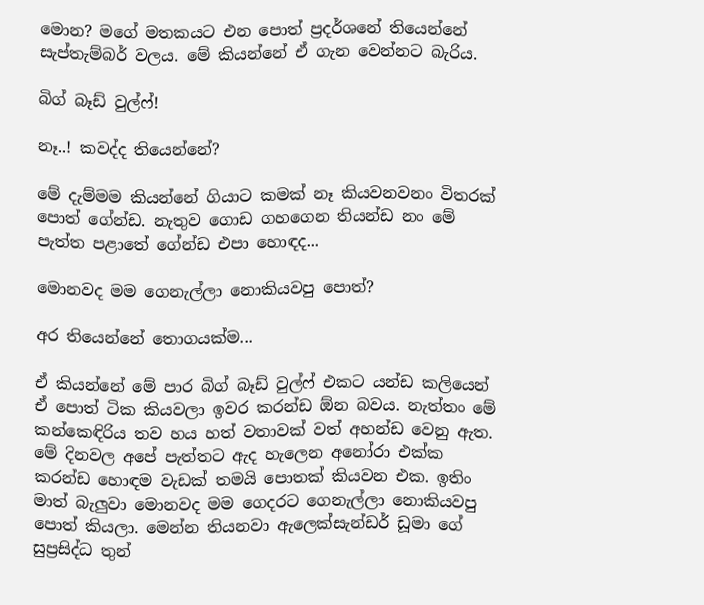මොන? මගේ මතකයට එන පොත් ප්‍රදර්ශනේ තියෙන්නේ සැප්තැම්බර් වලය. මේ කියන්නේ ඒ ගැන වෙන්නට බැරිය.

බිග් බෑඩ් වුල්ෆ්!

නෑ..! කවද්ද තියෙන්නේ?

මේ දැම්මම කියන්නේ ගියාට කමක් නෑ කියවනවනං විතරක් පොත් ගේන්ඩ. නැතුව ගොඩ ගහගෙන තියන්ඩ නං මේ පැත්ත පළාතේ ගේන්ඩ එපා හොඳද...

මොනවද මම ගෙනැල්ලා නොකියවපු පොත්?

අර තියෙන්නේ තොගයක්ම...

ඒ කියන්නේ මේ පාර බිග් බෑඩ් වුල්ෆ් එකට යන්ඩ කලියෙන් ඒ පොත් ටික කියවලා ඉවර කරන්ඩ ඕන බවය. නැත්තං මේ කන්කෙඳිරිය තව හය හත් වතාවක් වත් අහන්ඩ වෙනු ඇත. මේ දිනවල අපේ පැත්තට ඇද හැලෙන අනෝරා එක්ක කරන්ඩ හොඳම වැඩක් තමයි පොතක් කියවන එක. ඉතිං මාත් බැලුවා මොනවද මම ගෙදරට ගෙනැල්ලා නොකියවපු පොත් කියලා. මෙන්න තියනවා ඇලෙක්සැන්ඩර් ඩූමා ගේ සුප්‍රසිද්ධ තුන්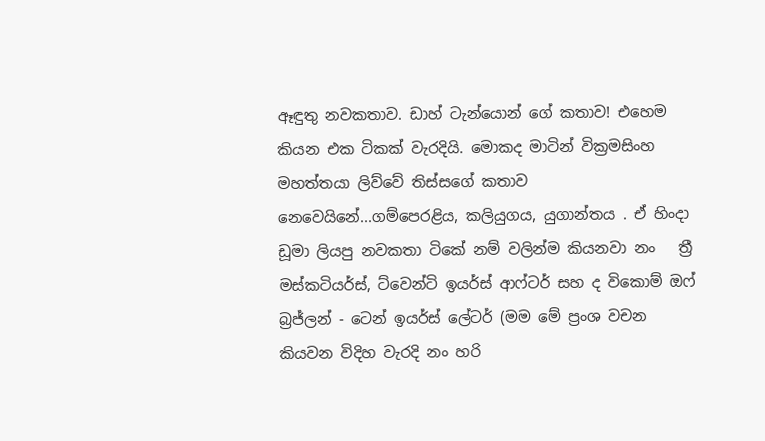ඈඳුතු නවකතාව. ඩාහ් ටැන්යොන් ගේ කතාව! එහෙම කියන එක ටිකක් වැරදියි. මොකද මාටින් වික්‍රමසිංහ මහත්තයා ලිව්වේ තිස්සගේ කතාව නෙවෙයිනේ...ගම්පෙරළිය, කලියුගය, යුගාන්තය . ඒ හිංදා ඩූමා ලියපු නවකතා ටිකේ නම් වලින්ම කියනවා නං   ත්‍රී මස්කටියර්ස්, ට්වෙන්ටි ඉයර්ස් ආෆ්ටර් සහ ද විකොම් ඔෆ් බ්‍රජ්ලන් - ටෙන් ඉයර්ස් ලේටර් (මම මේ ප්‍රංශ වචන කියවන විදිහ වැරදි නං හරි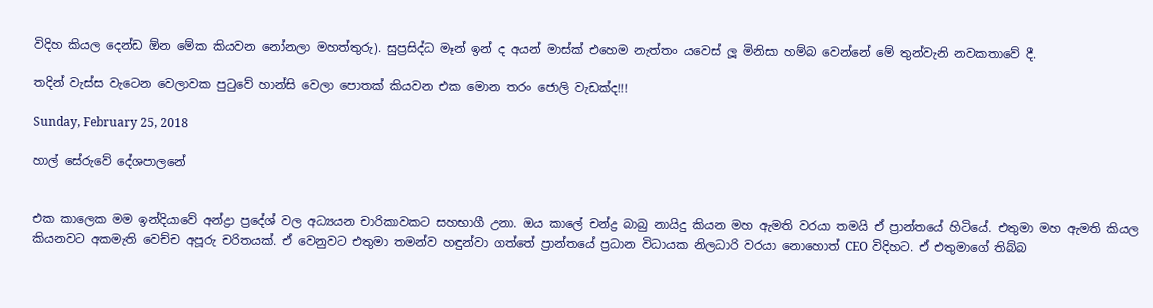විදිහ කියල දෙන්ඩ ඕන මේක කියවන නෝනලා මහත්තුරු). සුප්‍රසිද්ධ මෑන් ඉන් ද අයන් මාස්ක් එහෙම නැත්තං යවෙස් ලූ මිනිසා හම්බ වෙන්නේ මේ තුන්වැනි නවකතාවේ දී.

තදින් වැස්ස වැටෙන වෙලාවක පුටුවේ හාන්සි වෙලා පොතක් කියවන එක මොන තරං ජොලි වැඩක්ද!!!

Sunday, February 25, 2018

හාල් සේරුවේ දේශපාලනේ


එක කාලෙක මම ඉන්දියාවේ අන්ද්‍රා ප්‍රදේශ් වල අධ්‍යයන චාරිකාවකට සහභාගී උනා. ඔය කාලේ චන්ද්‍ර බාබු නායිදු කියන මහ ඇමති වරයා තමයි ඒ ප්‍රාන්තයේ හිටියේ. එතුමා මහ ඇමති කියල කියනවට අකමැති වෙච්ච අපූරු චරිතයක්. ඒ වෙනුවට එතුමා තමන්ව හඳුන්වා ගත්තේ ප්‍රාන්තයේ ප්‍රධාන විධායක නිලධාරි වරයා නොහොත් CEO විදිහට. ඒ එතුමාගේ තිබ්බ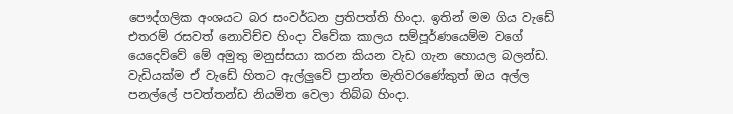පෞද්ගලික අංශයට බර සංවර්ධන ප්‍රතිපත්ති හිංදා. ඉතින් මම ගිය වැඩේ එතරම් රසවත් නොවිච්ච හිංදා විවේක කාලය සම්පූර්ණයෙම්ම වගේ යෙදෙව්වේ මේ අමුතු මනුස්සයා කරන කියන වැඩ ගැන හොයල බලන්ඩ. වැඩියක්ම ඒ වැඩේ හිතට ඇල්ලුවේ ප්‍රාන්ත මැතිවරණේකුත් ඔය අල්ල පනල්ලේ පවත්තන්ඩ නියමිත වෙලා තිබ්බ හිංදා.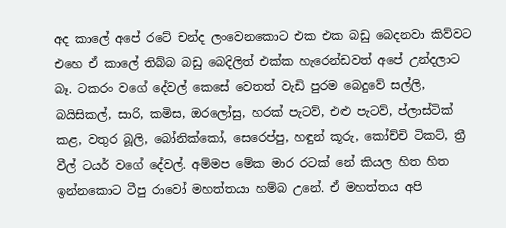අද කාලේ අපේ රටේ චන්ද ලංවෙනකොට එක එක බඩු බෙදනවා කිව්වට එහෙ ඒ කාලේ තිබ්බ බඩු බෙදිලිත් එක්ක හැරෙන්ඩවත් අපේ උන්දලාට බෑ. ටකරං වගේ දේවල් කෙසේ වෙතත් වැඩි පුරම බෙදුවේ සල්ලි, බයිසිකල්, සාරි, කමිස, ඔරලෝසු, හරක් පැටව්, එළු පැටව්, ප්ලාස්ටික් කළ, වතුර බූලි, බෝනික්කෝ, සෙරෙප්පු, හඳුන් කූරු, කෝච්චි ටිකට්, ත්‍රී වීල් ටයර් වගේ දේවල්. අම්මප මේක මාර රටක් නේ කියල හිත හිත ඉන්නකොට ටීපු රාවෝ මහත්තයා හම්බ උනේ. ඒ මහත්තය අපි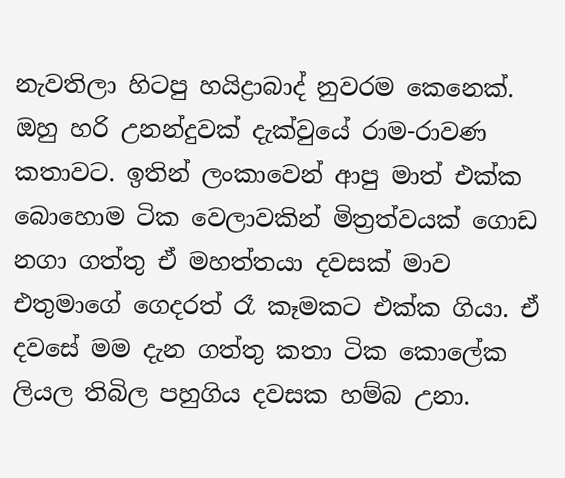නැවතිලා හිටපු හයිද්‍රාබාද් නුවරම කෙනෙක්. ඔහු හරි උනන්දුවක් දැක්වුයේ රාම-රාවණ කතාවට. ඉතින් ලංකාවෙන් ආපු මාත් එක්ක බොහොම ටික වෙලාවකින් මිත්‍රත්වයක් ගොඩ නගා ගත්තු ඒ මහත්තයා දවසක් මාව එතුමාගේ ගෙදරත් රෑ කෑමකට එක්ක ගියා. ඒ දවසේ මම දැන ගත්තු කතා ටික කොලේක ලියල තිබිල පහුගිය දවසක හම්බ උනා.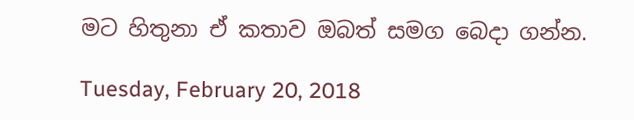මට හිතුනා ඒ කතාව ඔබත් සමග බෙදා ගන්න.

Tuesday, February 20, 2018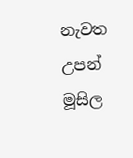නැවත උපන් මූසිල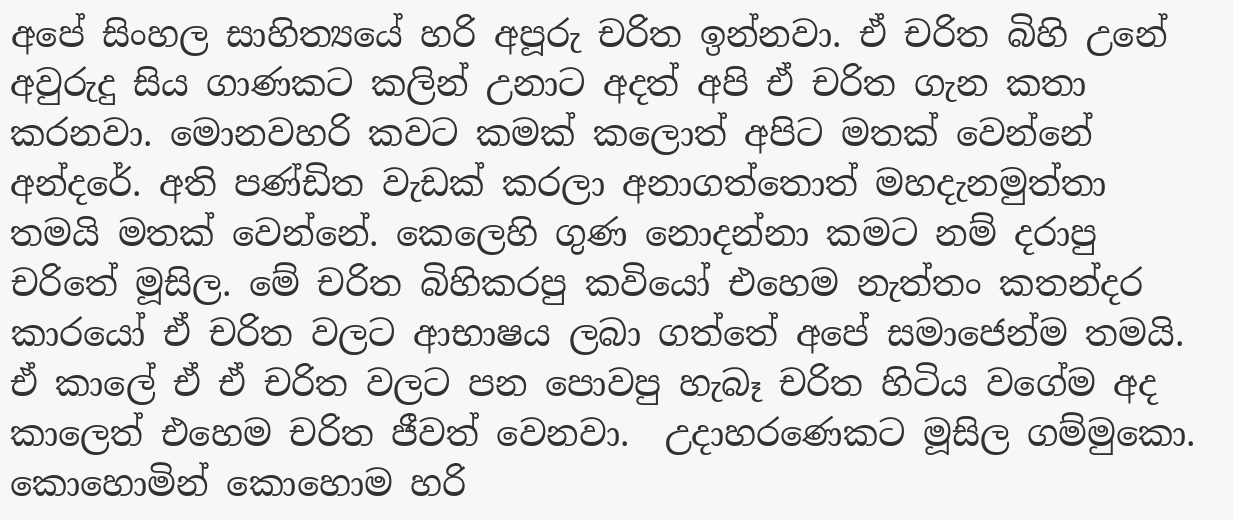අපේ සිංහල සාහිත්‍යයේ හරි අපූරු චරිත ඉන්නවා. ඒ චරිත බිහි උනේ අවුරුදු සිය ගාණකට කලින් උනාට අදත් අපි ඒ චරිත ගැන කතා කරනවා. මොනවහරි කවට කමක් කලොත් අපිට මතක් වෙන්නේ අන්දරේ. අති පණ්ඩිත වැඩක් කරලා අනාගත්තොත් මහදැනමුත්තා තමයි මතක් වෙන්නේ. කෙලෙහි ගුණ නොදන්නා කමට නම් දරාපු චරිතේ මූසිල. මේ චරිත බිහිකරපු කවියෝ එහෙම නැත්තං කතන්දර කාරයෝ ඒ චරිත වලට ආභාෂය ලබා ගත්තේ අපේ සමාජෙන්ම තමයි. ඒ කාලේ ඒ ඒ චරිත වලට පන පොවපු හැබෑ චරිත හිටිය වගේම අද කාලෙත් එහෙම චරිත ජීවත් වෙනවා.  උදාහරණෙකට මූසිල ගම්මුකො. කොහොමින් කොහොම හරි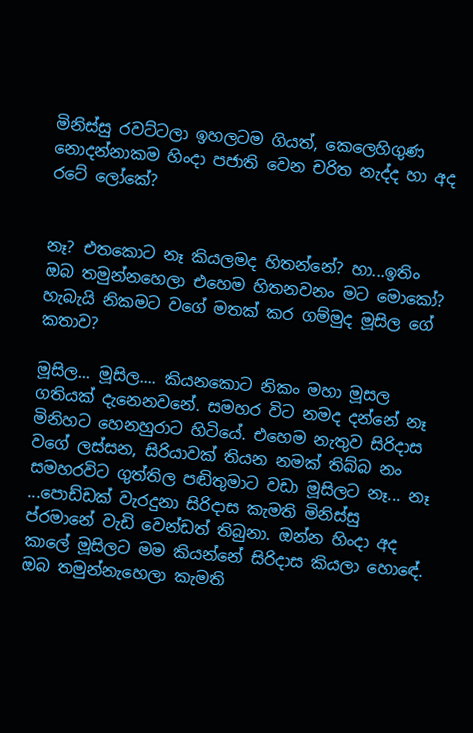මිනිස්සු රවට්ටලා ඉහලටම ගියත්, කෙලෙහිගුණ නොදන්නාකම හිංදා පජාති වෙන චරිත නැද්ද හා අද රටේ ලෝකේ?


නෑ? එතකොට නෑ කියලමද හිතන්නේ? හා...ඉතිං ඔබ තමුන්නහෙලා එහෙම හිතනවනං මට මොකෝ? හැබැයි නිකමට වගේ මතක් කර ගම්මුද මූසිල ගේ කතාව?

මූසිල... මූසිල.... කියනකොට නිකං මහා මූසල ගතියක් දැනෙනවනේ. සමහර විට නමද දන්නේ නෑ මිනිහට හෙනහුරාට හිටියේ. එහෙම නැතුව සිරිදාස වගේ ලස්සන, සිරියාවක් තියන නමක් තිබ්බ නං සමහරවිට ගුත්තිල පඬිතුමාට වඩා මූසිලට නෑ... නෑ ...පොඩ්ඩක් වැරදුනා සිරිදාස කැමති මිනිස්සු ප්රමානේ වැඩි වෙන්ඩත් තිබුනා. ඔන්න හිංදා අද කාලේ මූසිලට මම කියන්නේ සිරිදාස කියලා හොඳේ. ඔබ තමුන්නැහෙලා කැමති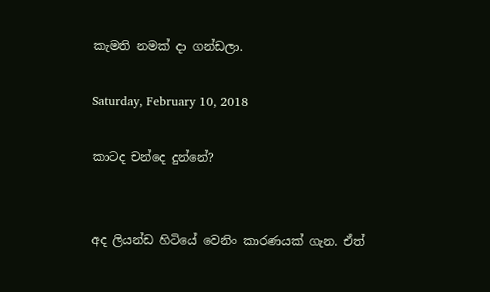කැමති නමක් දා ගන්ඩලා.

Saturday, February 10, 2018

කාටද චන්දෙ දුන්නේ?


අද ලියන්ඩ හිටියේ වෙනිං කාරණයක් ගැන. ඒත්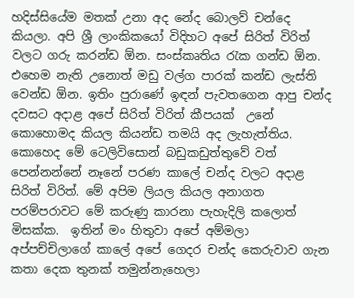හදිස්සියේම මතක් උනා අද නේද බොලව් චන්දෙ කියලා. අපි ශ්‍රී ලාංකිකයෝ විදිහට අපේ සිරිත් විරිත් වලට ගරු කරන්ඩ ඕන. සංස්කෘතිය රැක ගන්ඩ ඕන. එහෙම නැති උනොත් මඩු වල්ග පාරක් කන්ඩ ලැස්ති වෙන්ඩ ඕන. ඉතිං පුරාණේ ඉඳන් පැවතගෙන ආපු චන්ද දවසට අදාළ අපේ සිරිත් විරිත් කීපයක්  උනේ කොහොමද කියල කියන්ඩ තමයි අද ලැහැත්තිය. කොහෙද මේ ටෙලිවිසොන් බඩුකඩුත්තුවේ වත් පෙන්නන්නේ නෑනේ පරණ කාලේ චන්ද වලට අදාළ සිරිත් විරිත්. මේ අපිම ලියල කියල අනාගත පරම්පරාවට මේ කරුණු කාරනා පැහැදිලි කලොත් මිසක්ක.  ඉතින් මං හිතුවා අපේ අම්මලා අප්පච්චිලාගේ කාලේ අපේ ගෙදර චන්ද කෙරුවාව ගැන කතා දෙක තුනක් තමුන්නැහෙලා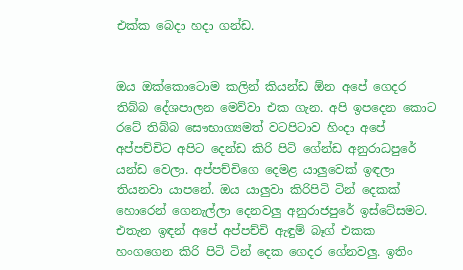එක්ක බෙදා හදා ගන්ඩ.


ඔය ඔක්කොටොම කලින් කියන්ඩ ඕන අපේ ගෙදර තිබ්බ දේශපාලන මෙව්වා එක ගැන. අපි ඉපදෙන කොට රටේ තිබ්බ සෞභාග්‍යමත් වටපිටාව හිංදා අපේ අප්පච්චිට අපිට දෙන්ඩ කිරි පිටි ගේන්ඩ අනුරාධපුරේ යන්ඩ වෙලා. අප්පච්චිගෙ දෙමළ යාලුවෙක් ඉඳලා තියනවා යාපනේ. ඔය යාලුවා කිරිපිටි ටින් දෙකක් හොරෙන් ගෙනැල්ලා දෙනවලු අනුරාජපුරේ ඉස්ටේසමට. එතැන ඉඳන් අපේ අප්පච්චි ඇඳුම් බෑග් එකක හංගගෙන කිරි පිටි ටින් දෙක ගෙදර ගේනවලු. ඉතිං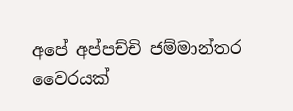අපේ අප්පච්චි ජම්මාන්තර වෛරයක්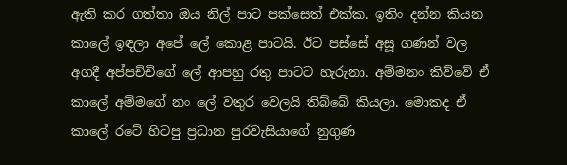ඇති කර ගත්තා ඔය නිල් පාට පක්සෙත් එක්ක. ඉතිං දන්න කියන කාලේ ඉඳලා අපේ ලේ කොළ පාටයි. ඊට පස්සේ අසූ ගණන් වල අගදී අප්පච්චිගේ ලේ ආපහු රතු පාටට හැරුනා. අම්මනං කිව්වේ ඒ කාලේ අම්මගේ නං ලේ වතුර වෙලයි තිබ්බේ කියලා. මොකද ඒ කාලේ රටේ හිටපු ප්‍රධාන පුරවැසියාගේ නුගුණ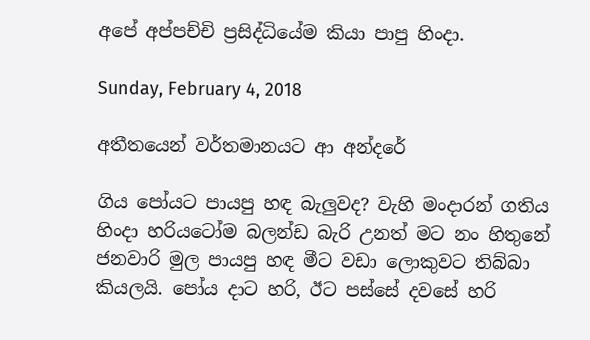අපේ අප්පච්චි ප්‍රසිද්ධියේම කියා පාපු හිංදා.

Sunday, February 4, 2018

අතීතයෙන් වර්තමානයට ආ අන්දරේ

ගිය පෝයට පායපු හඳ බැලුවද? වැහි මංදාරන් ගතිය හිංදා හරියටෝම බලන්ඩ බැරි උනත් මට නං හිතුනේ ජනවාරි මුල පායපු හඳ මීට වඩා ලොකුවට තිබ්බා කියලයි. පෝය දාට හරි, ඊට පස්සේ දවසේ හරි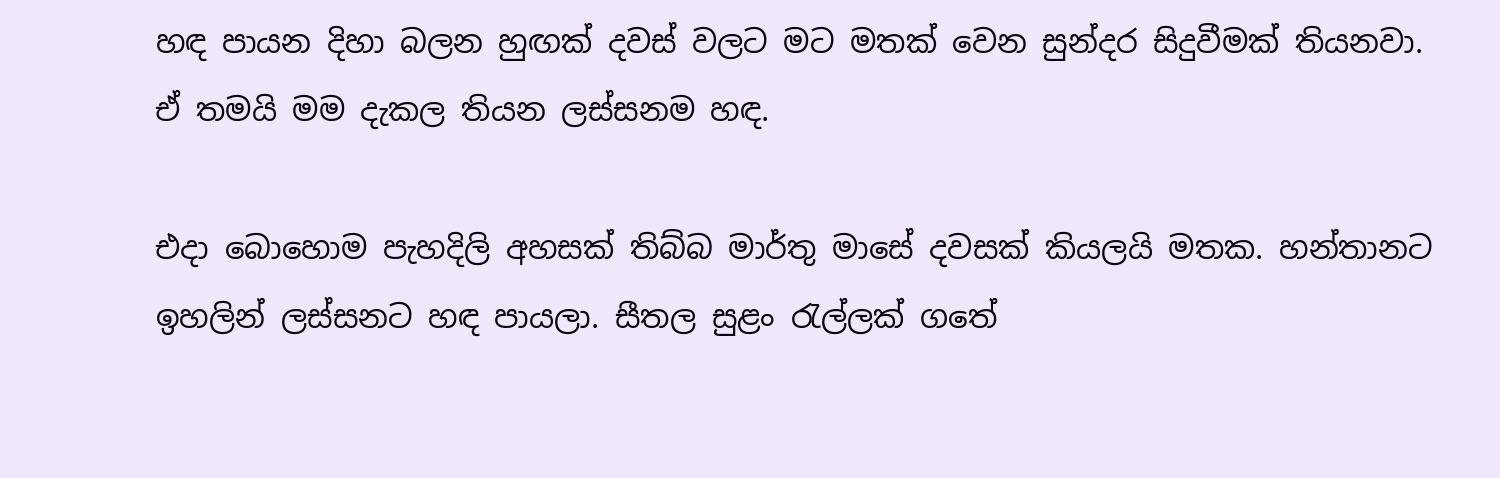හඳ පායන දිහා බලන හුඟක් දවස් වලට මට මතක් වෙන සුන්දර සිදුවීමක් තියනවා. ඒ තමයි මම දැකල තියන ලස්සනම හඳ.

එදා බොහොම පැහදිලි අහසක් තිබ්බ මාර්තු මාසේ දවසක් කියලයි මතක. හන්තානට ඉහලින් ලස්සනට හඳ පායලා. සීතල සුළං රැල්ලක් ගතේ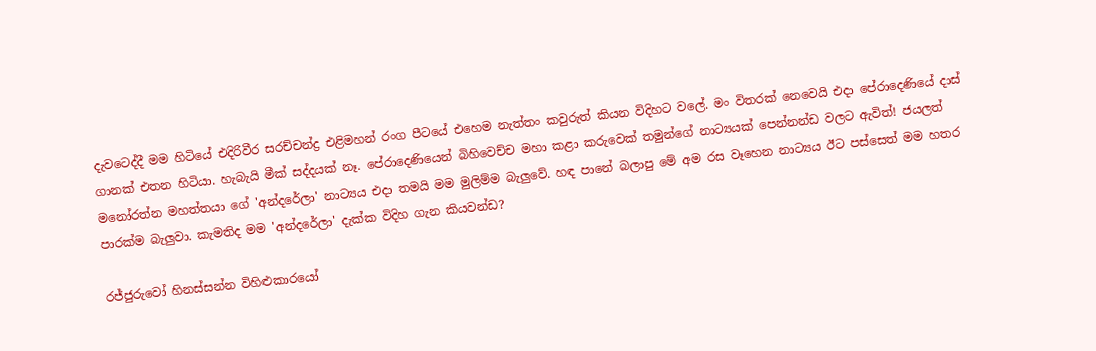දැවටෙද්දී මම හිටියේ එදිරිවීර සරච්චන්ද්‍ර එළිමහන් රංග පීටයේ එහෙම නැත්තං කවුරුත් කියන විදිහට වලේ. මං විතරක් නෙවෙයි එදා පේරාදෙණියේ දාස් ගානක් එතන හිටියා. හැබැයි මීක් සද්දයක් නෑ. පේරාදෙණියෙන් බිහිවෙච්ච මහා කළා කරුවෙක් තමුන්ගේ නාට්‍යයක් පෙන්නන්ඩ වලට ඇවිත්! ජයලත් මනෝරත්න මහත්තයා ගේ 'අන්දරේලා' නාට්‍යය එදා තමයි මම මුලිම්ම බැලුවේ. හඳ පානේ බලාපු මේ අම රස වෑහෙන නාට්‍යය ඊට පස්සෙත් මම හතර පාරක්ම බැලුවා. කැමතිද මම 'අන්දරේලා' දැක්ක විදිහ ගැන කියවන්ඩ?

රජ්ජුරුවෝ හිනස්සන්න විහිළුකාරයෝ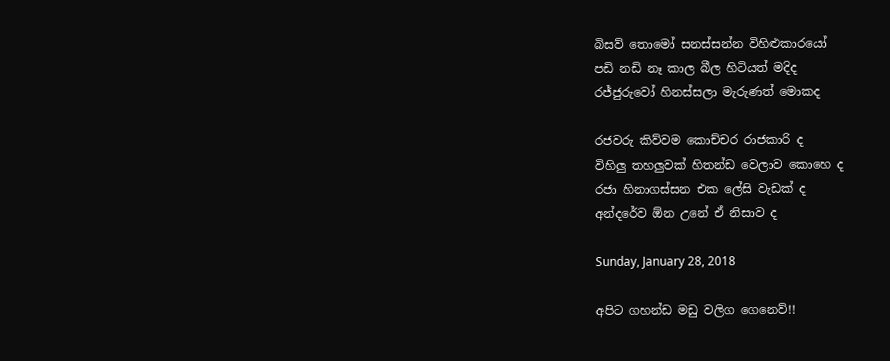බිසව් තොමෝ සනස්සන්න විහිළුකාරයෝ
පඩි නඩි නෑ කාල බීල හිටියත් මදිද
රජ්ජුරුවෝ හිනස්සලා මැරුණත් මොකද

රජවරු කිව්වම කොච්චර රාජකාරි ද
විහිලු තහලුවක් හිතන්ඩ වෙලාව කොහෙ ද
රජා හිනාගස්සන එක ලේසි වැඩක් ද
අන්දරේව ඕන උනේ ඒ නිසාව ද

Sunday, January 28, 2018

අපිට ගහන්ඩ මඩු වලිග ගෙනෙව්!!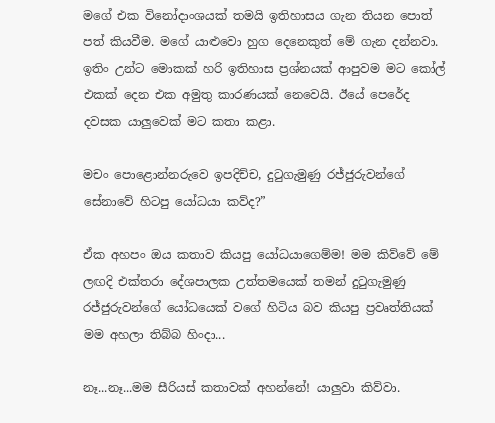මගේ එක විනෝදාංශයක් තමයි ඉතිහාසය ගැන තියන පොත් පත් කියවීම. මගේ යාළුවො හුග දෙනෙකුත් මේ ගැන දන්නවා. ඉතිං උන්ට මොකක් හරි ඉතිහාස ප්‍රශ්නයක් ආපුවම මට කෝල් එකක් දෙන එක අමුතු කාරණයක් නෙවෙයි. ඊයේ පෙරේද දවසක යාලුවෙක් මට කතා කළා.

මචං පොළොන්නරුවෙ ඉපදිච්ච, දුටුගැමුණු රජ්ජුරුවන්ගේ සේනාවේ හිටපු යෝධයා කව්ද?”

ඒක අහපං ඔය කතාව කියපු යෝධයාගෙම්ම! මම කිව්වේ මේ ලඟදි එක්තරා දේශපාලක උත්තමයෙක් තමන් දුටුගැමුණු රජ්ජුරුවන්ගේ යෝධයෙක් වගේ හිටිය බව කියපු ප්‍රවෘත්තියක් මම අහලා තිබ්බ හිංදා...

නෑ...නෑ...මම සීරියස් කතාවක් අහන්නේ! යාලුවා කිව්වා.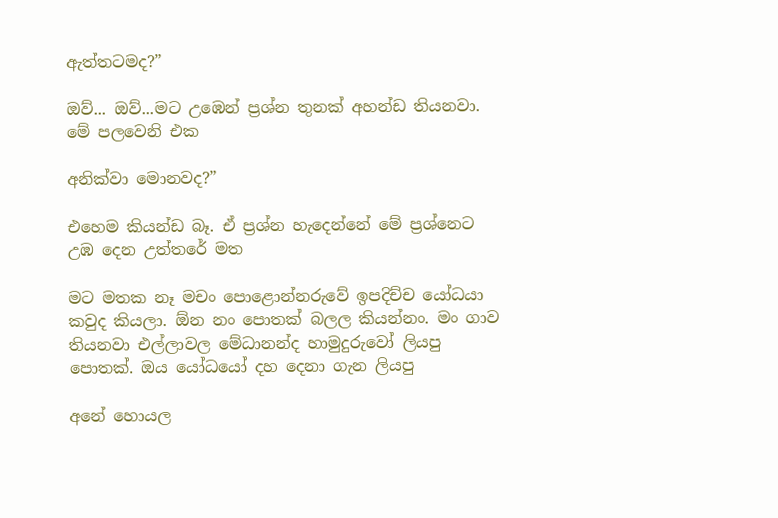ඇත්තටමද?”

ඔව්... ඔව්...මට උඹෙන් ප්‍රශ්න තුනක් අහන්ඩ තියනවා. මේ පලවෙනි එක

අනික්වා මොනවද?”

එහෙම කියන්ඩ බෑ. ඒ ප්‍රශ්න හැදෙන්නේ මේ ප්‍රශ්නෙට උඹ දෙන උත්තරේ මත

මට මතක නෑ මචං පොළොන්නරුවේ ඉපදිච්ච යෝධයා කවුද කියලා. ඕන නං පොතක් බලල කියන්නං. මං ගාව තියනවා එල්ලාවල මේධානන්ද හාමුදුරුවෝ ලියපු පොතක්. ඔය යෝධයෝ දහ දෙනා ගැන ලියපු

අනේ හොයල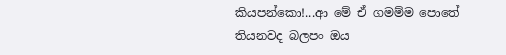කියපන්කො!...ආ මේ ඒ ගමම්ම පොතේ තියනවද බලපං ඔය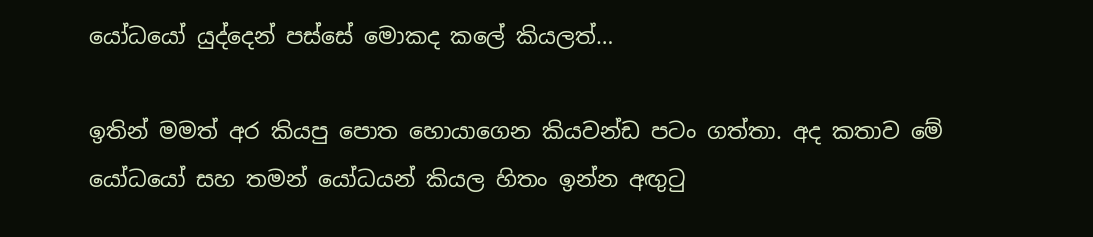යෝධයෝ යුද්දෙන් පස්සේ මොකද කලේ කියලත්…

ඉතින් මමත් අර කියපු පොත හොයාගෙන කියවන්ඩ පටං ගත්තා. අද කතාව මේ යෝධයෝ සහ තමන් යෝධයන් කියල හිතං ඉන්න අඟුටු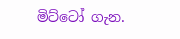මිට්ටෝ ගැන.